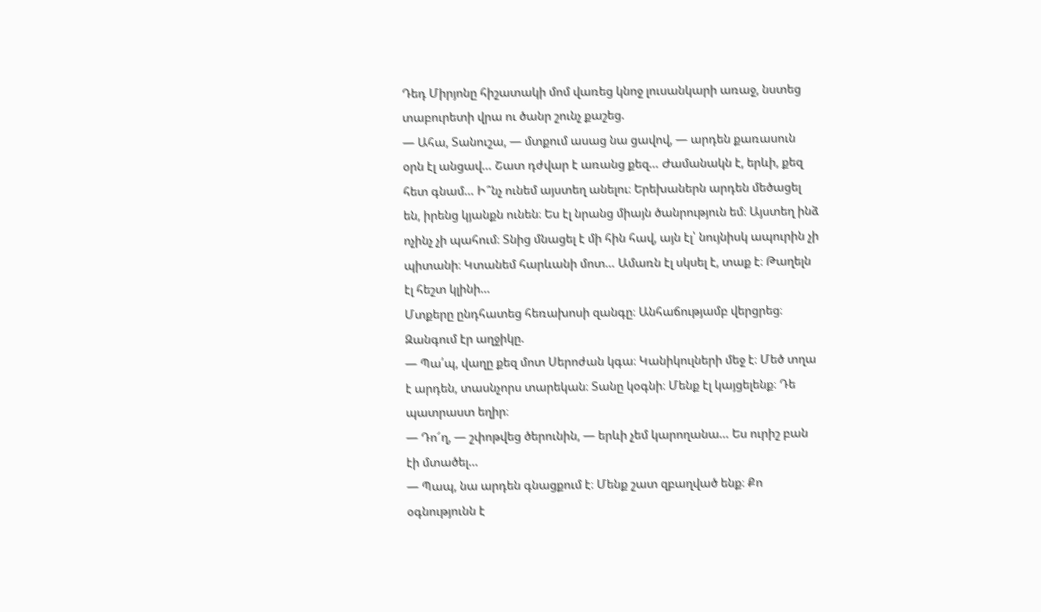Դեդ Միրյոնը հիշատակի մոմ վառեց կնոջ լուսանկարի առաջ, նստեց տաբուրետի վրա ու ծանր շունչ քաշեց.
— Ահա, Տանուշա, — մտքում ասաց նա ցավով, — արդեն քառասուն օրն էլ անցավ… Շատ դժվար է առանց քեզ… Ժամանակն է, երևի, քեզ հետ գնամ… Ի՞նչ ունեմ այստեղ անելու։ Երեխաներն արդեն մեծացել են, իրենց կյանքն ունեն։ Ես էլ նրանց միայն ծանրություն եմ։ Այստեղ ինձ ոչինչ չի պահում։ Տնից մնացել է մի հին հավ, այն էլ՝ նույնիսկ ապուրին չի պիտանի։ Կտանեմ հարևանի մոտ… Ամառն էլ սկսել է, տաք է։ Թաղելն էլ հեշտ կլինի…
Մտքերը ընդհատեց հեռախոսի զանգը։ Անհաճությամբ վերցրեց։ Զանգում էր աղջիկը.
— Պա՛պ, վաղը քեզ մոտ Սերոժան կգա։ Կանիկուլների մեջ է։ Մեծ տղա է արդեն, տասնչորս տարեկան։ Տանը կօգնի։ Մենք էլ կայցելենք։ Դե պատրաստ եղիր։
— Դո՜ղ, — շփոթվեց ծերունին, — երևի չեմ կարողանա… Ես ուրիշ բան էի մտածել…
— Պապ, նա արդեն գնացքում է։ Մենք շատ զբաղված ենք։ Քո օգնությունն է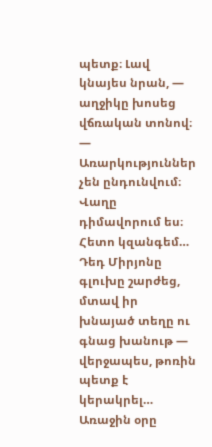պետք։ Լավ կնայես նրան, — աղջիկը խոսեց վճռական տոնով։ — Առարկություններ չեն ընդունվում։ Վաղը դիմավորում ես։ Հետո կզանգեմ…
Դեդ Միրյոնը գլուխը շարժեց, մտավ իր խնայած տեղը ու գնաց խանութ — վերջապես, թոռին պետք է կերակրել…
Առաջին օրը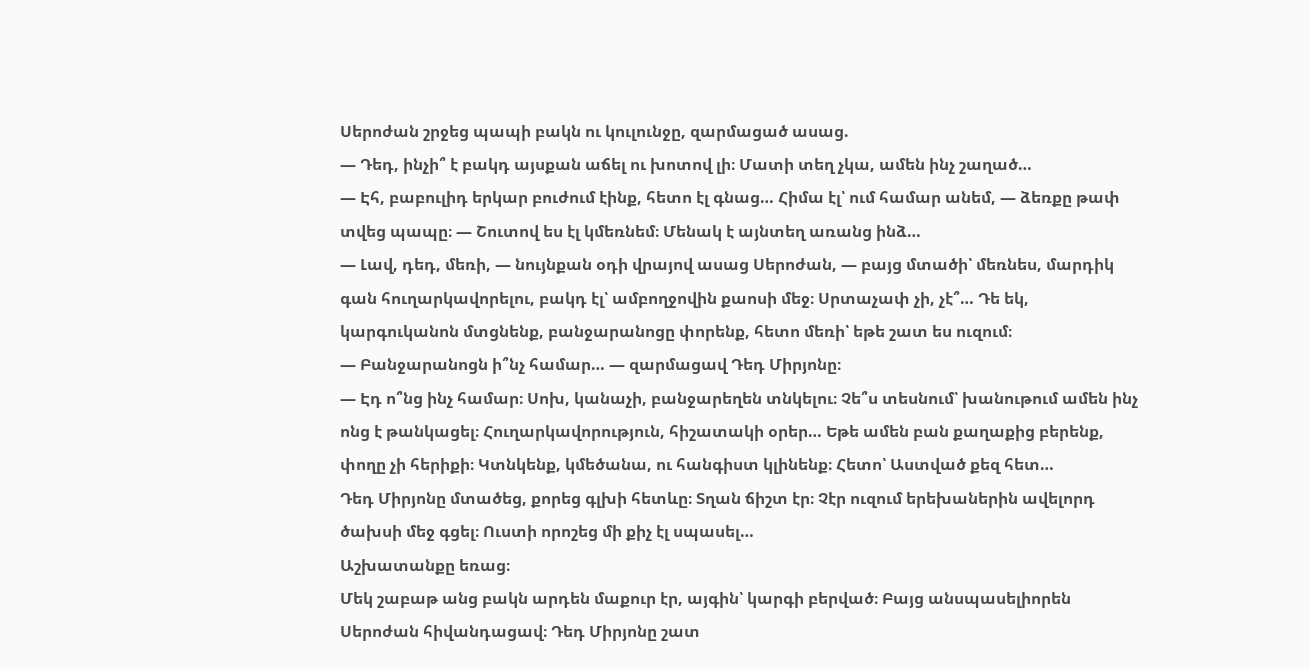Սերոժան շրջեց պապի բակն ու կուլունջը, զարմացած ասաց.
— Դեդ, ինչի՞ է բակդ այսքան աճել ու խոտով լի։ Մատի տեղ չկա, ամեն ինչ շաղած…
— Էհ, բաբուլիդ երկար բուժում էինք, հետո էլ գնաց… Հիմա էլ՝ ում համար անեմ, — ձեռքը թափ տվեց պապը։ — Շուտով ես էլ կմեռնեմ։ Մենակ է այնտեղ առանց ինձ…
— Լավ, դեդ, մեռի, — նույնքան օդի վրայով ասաց Սերոժան, — բայց մտածի՝ մեռնես, մարդիկ գան հուղարկավորելու, բակդ էլ՝ ամբողջովին քաոսի մեջ։ Սրտաչափ չի, չէ՞… Դե եկ, կարգուկանոն մտցնենք, բանջարանոցը փորենք, հետո մեռի՝ եթե շատ ես ուզում։
— Բանջարանոցն ի՞նչ համար… — զարմացավ Դեդ Միրյոնը։
— Էդ ո՞նց ինչ համար։ Սոխ, կանաչի, բանջարեղեն տնկելու։ Չե՞ս տեսնում՝ խանութում ամեն ինչ ոնց է թանկացել։ Հուղարկավորություն, հիշատակի օրեր… Եթե ամեն բան քաղաքից բերենք, փողը չի հերիքի։ Կտնկենք, կմեծանա, ու հանգիստ կլինենք։ Հետո՝ Աստված քեզ հետ…
Դեդ Միրյոնը մտածեց, քորեց գլխի հետևը։ Տղան ճիշտ էր։ Չէր ուզում երեխաներին ավելորդ ծախսի մեջ գցել։ Ուստի որոշեց մի քիչ էլ սպասել…
Աշխատանքը եռաց։
Մեկ շաբաթ անց բակն արդեն մաքուր էր, այգին՝ կարգի բերված։ Բայց անսպասելիորեն Սերոժան հիվանդացավ։ Դեդ Միրյոնը շատ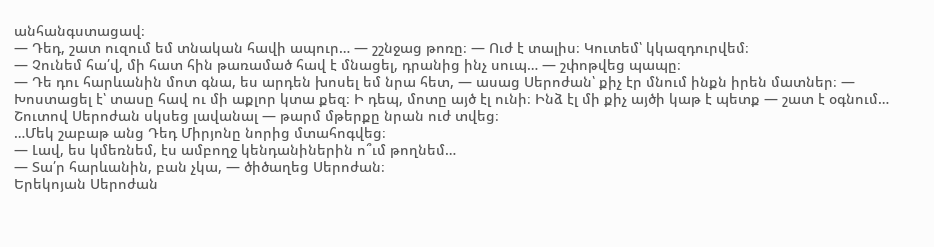անհանգստացավ։
— Դեդ, շատ ուզում եմ տնական հավի ապուր… — շշնջաց թոռը։ — Ուժ է տալիս։ Կուտեմ՝ կկազդուրվեմ։
— Չունեմ հա՛վ, մի հատ հին թառամած հավ է մնացել, դրանից ինչ սուպ… — շփոթվեց պապը։
— Դե դու հարևանին մոտ գնա, ես արդեն խոսել եմ նրա հետ, — ասաց Սերոժան՝ քիչ էր մնում ինքն իրեն մատներ։ — Խոստացել է՝ տասը հավ ու մի աքլոր կտա քեզ։ Ի դեպ, մոտը այծ էլ ունի։ Ինձ էլ մի քիչ այծի կաթ է պետք — շատ է օգնում…
Շուտով Սերոժան սկսեց լավանալ — թարմ մթերքը նրան ուժ տվեց։
…Մեկ շաբաթ անց Դեդ Միրյոնը նորից մտահոգվեց։
— Լավ, ես կմեռնեմ, էս ամբողջ կենդանիներին ո՞ւմ թողնեմ…
— Տա՛ր հարևանին, բան չկա, — ծիծաղեց Սերոժան։
Երեկոյան Սերոժան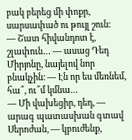բակ բերեց մի փոքր, սարսափած ու թույլ շուն։
— Շատ հիվանդոտ է, շլափուն… — ասաց Դեդ Միրյոնը, նայելով նոր բնակչին։ — Էն որ ես մեռնեմ, հա՞, ու՞մ կմնա…
— Մի վախեցիր, դեդ, — արագ պատասխան գտավ Սերոժան, — կբուժենք,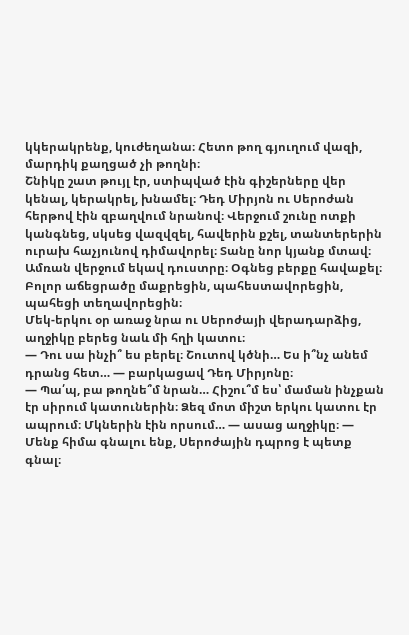կկերակրենք, կուժեղանա։ Հետո թող գյուղում վազի, մարդիկ քաղցած չի թողնի։
Շնիկը շատ թույլ էր, ստիպված էին գիշերները վեր կենալ, կերակրել, խնամել։ Դեդ Միրյոն ու Սերոժան հերթով էին զբաղվում նրանով։ Վերջում շունը ոտքի կանգնեց, սկսեց վազվզել, հավերին քշել, տանտերերին ուրախ հաչյունով դիմավորել։ Տանը նոր կյանք մտավ։
Ամռան վերջում եկավ դուստրը։ Օգնեց բերքը հավաքել։ Բոլոր աճեցրածը մաքրեցին, պահեստավորեցին, պահեցի տեղավորեցին։
Մեկ-երկու օր առաջ նրա ու Սերոժայի վերադարձից, աղջիկը բերեց նաև մի հղի կատու։
— Դու սա ինչի՞ ես բերել։ Շուտով կծնի… Ես ի՞նչ անեմ դրանց հետ… — բարկացավ Դեդ Միրյոնը։
— Պա՛պ, բա թողնե՞մ նրան… Հիշու՞մ ես՝ մաման ինչքան էր սիրում կատուներին։ Ձեզ մոտ միշտ երկու կատու էր ապրում։ Մկներին էին որսում… — ասաց աղջիկը։ — Մենք հիմա գնալու ենք, Սերոժային դպրոց է պետք գնալ։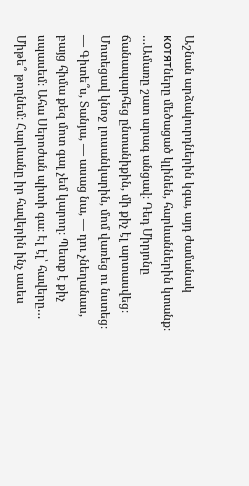Աշնան արձակուրդներին կգա, այդ ժամանակ котятները մեծացած կլինեն, հարևաններին կտանք։
…Ամառը շատ արագ անցավ։ Դեդ Միրյոնը ճանապարհեց ընտանիքին, մի քիչ էլ արտասվեց։ Մոտեցավ կնոջ լուսանկարին, մոմ վառեց ու նստեց։
— Գիտե՞ս, Տանյա, — ասաց նա, — դու չնեղանաս, բայց հիմա քեզ մոտ գալ չեմ կարող։ Պետք է քիչ սպասեմ։ Ահա Սերոժան պիտի գա։ Էլ էլ՝ հավերը… Միթե՞ թողնեմ։ Հարևանը իր հավերին ինչ ասես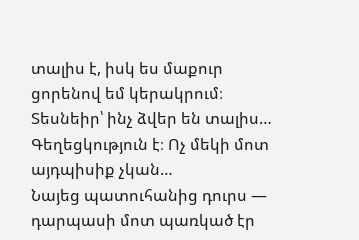տալիս է, իսկ ես մաքուր ցորենով եմ կերակրում։ Տեսնեիր՝ ինչ ձվեր են տալիս… Գեղեցկություն է։ Ոչ մեկի մոտ այդպիսիք չկան…
Նայեց պատուհանից դուրս — դարպասի մոտ պառկած էր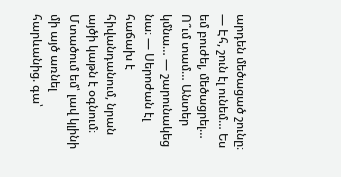արդեն մեծացած շունը։
— Էհ, շուն էլ ունեմ… Ես եմ բուժել, մեծացրել… Ո՞ւմ տամ… Անտեր կմնա… — շարունակեց նա։ — Սերոժան էլ հաճախ է հիվանդանում, նրան այծի կաթն է օգնում։ Մտածում եմ՝ լավ կլինի մի այծ առնել հարևանից. գա՝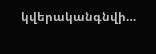կվերականգնվի…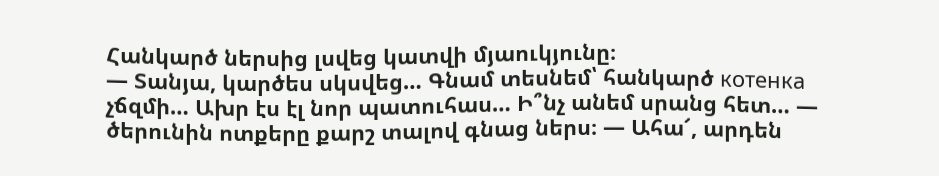Հանկարծ ներսից լսվեց կատվի մյաուկյունը։
— Տանյա, կարծես սկսվեց… Գնամ տեսնեմ՝ հանկարծ котенка չճզմի… Ախր էս էլ նոր պատուհաս… Ի՞նչ անեմ սրանց հետ… — ծերունին ոտքերը քարշ տալով գնաց ներս։ — Ահա՜, արդեն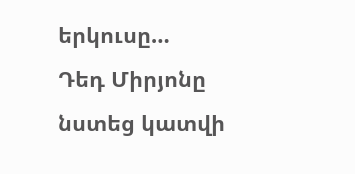երկուսը…
Դեդ Միրյոնը նստեց կատվի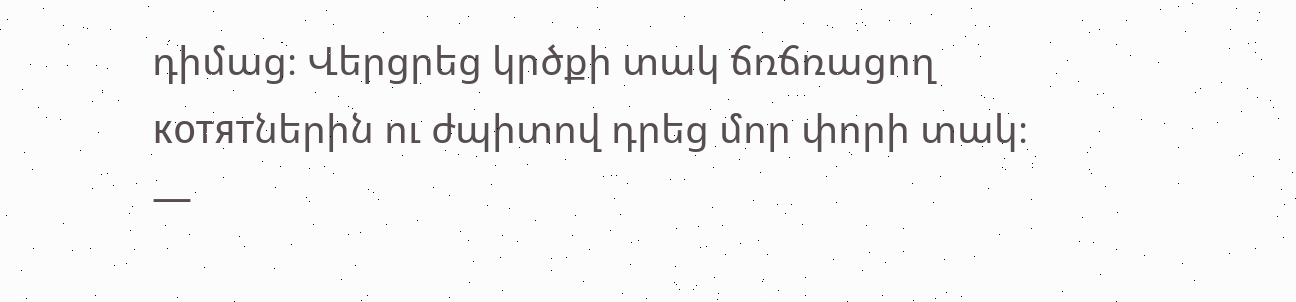դիմաց։ Վերցրեց կրծքի տակ ճռճռացող котятներին ու ժպիտով դրեց մոր փորի տակ։
—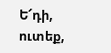Ե՜դի, ուտեք,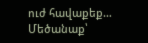ուժ հավաքեք… Մեծանաք՝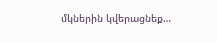մկներին կվերացնեք…